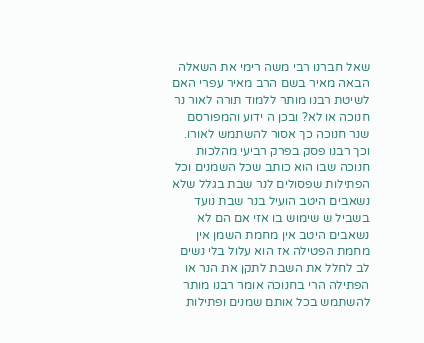שאל חברנו רבי משה רימי את השאלה הבאה מאיר בשם הרב מאיר עפרי האם לשיטת רבנו מותר ללמוד תורה לאור נר חנוכה או לא? ובכן ה ידוע והמפורסם שנר חנוכה כך אסור להשתמש לאורו. וכך רבנו פסק בפרק רביעי מהלכות חנוכה שבו הוא כותב שכל השמנים וכל הפתילות שפסולים לנר שבת בגלל שלא נשאבים היטב הועיל בנר שבת נועד בשביל ש שימוש בו אזי אם הם לא נשאבים היטב אין מחמת השמן אין מחמת הפטילה אז הוא עלול בלי נשים לב לחלל את השבת לתקן את הנר או הפתילה הרי בחנוכה אומר רבנו מותר להשתמש בכל אותם שמנים ופתילות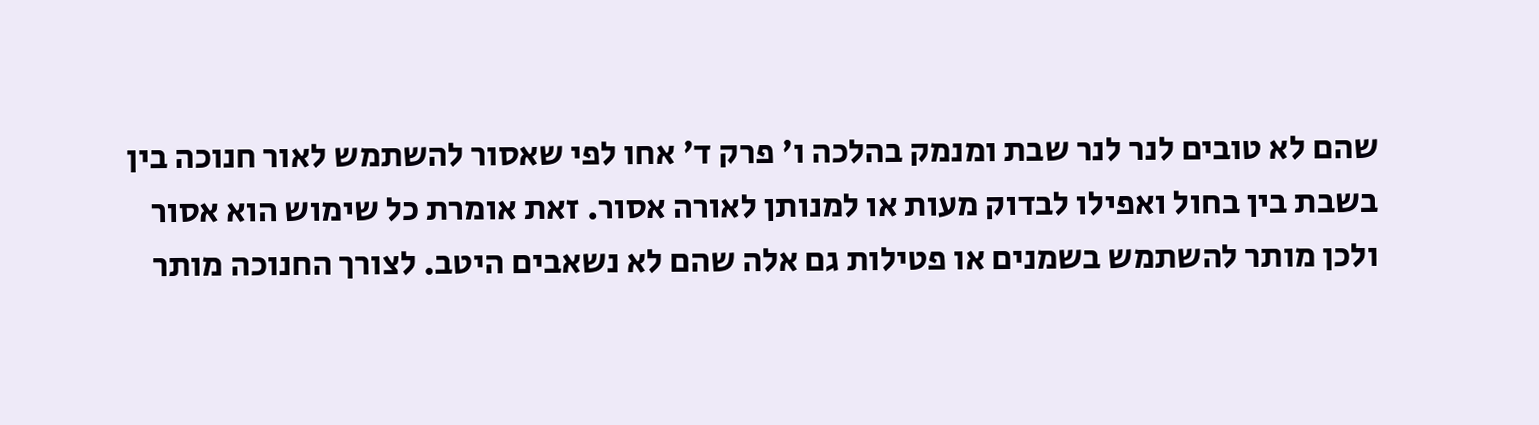שהם לא טובים לנר לנר שבת ומנמק בהלכה ו' פרק ד' אחו לפי שאסור להשתמש לאור חנוכה בין בשבת בין בחול ואפילו לבדוק מעות או למנותן לאורה אסור. זאת אומרת כל שימוש הוא אסור ולכן מותר להשתמש בשמנים או פטילות גם אלה שהם לא נשאבים היטב. לצורך החנוכה מותר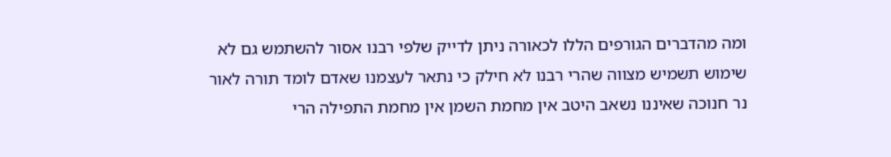ומה מהדברים הגורפים הללו לכאורה ניתן לדייק שלפי רבנו אסור להשתמש גם לא שימוש תשמיש מצווה שהרי רבנו לא חילק כי נתאר לעצמנו שאדם לומד תורה לאור נר חנוכה שאיננו נשאב היטב אין מחמת השמן אין מחמת התפילה הרי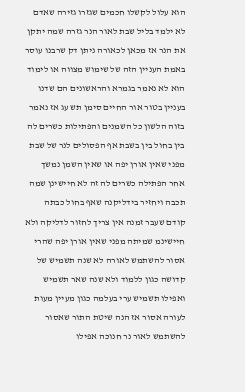הוא עלול לקשלו חכמים שגזרו גזירה שאדם לא ילמד בליל שבת לאור הנר גזרה שמה יתקן את הנר אז מכאן לכאורה ניתן דק שרבנו עוסר באמת העניין הזה של שימוש מצווה או לימוד הוא לא נאמר בגמרא והראשונים הם שדנו בעניין בטור אור החיים סימן תש עג אז נאמר בזוה הלשון כל השמנים והפתילות כשרים לה בין בחול בין בשבת אף הפסולים לנר של שבת מפני שאין אורן יפה או שאין השמן נמשך אחר הפתילה כשרים לה זה לא חיישינן שמה תכבה ויחזיר בידליקנה שאף בחול כבתה קודם שעבר זמנה אין צריך לחזור לדליקה ולא חיישינמ שמיתה מפני שאין אורן יפה שהרי אסור להשתמש לאורה לא שנה תשמיש של קדושה כגון ללמוד ולא שנה שאר תשמיש ואפילו תשמיש ערי בעלמה כגון מעיין מעות לעורה אסור אז הנה שיטת התור שאסור להשתמש לאור נר חנוכה אפילו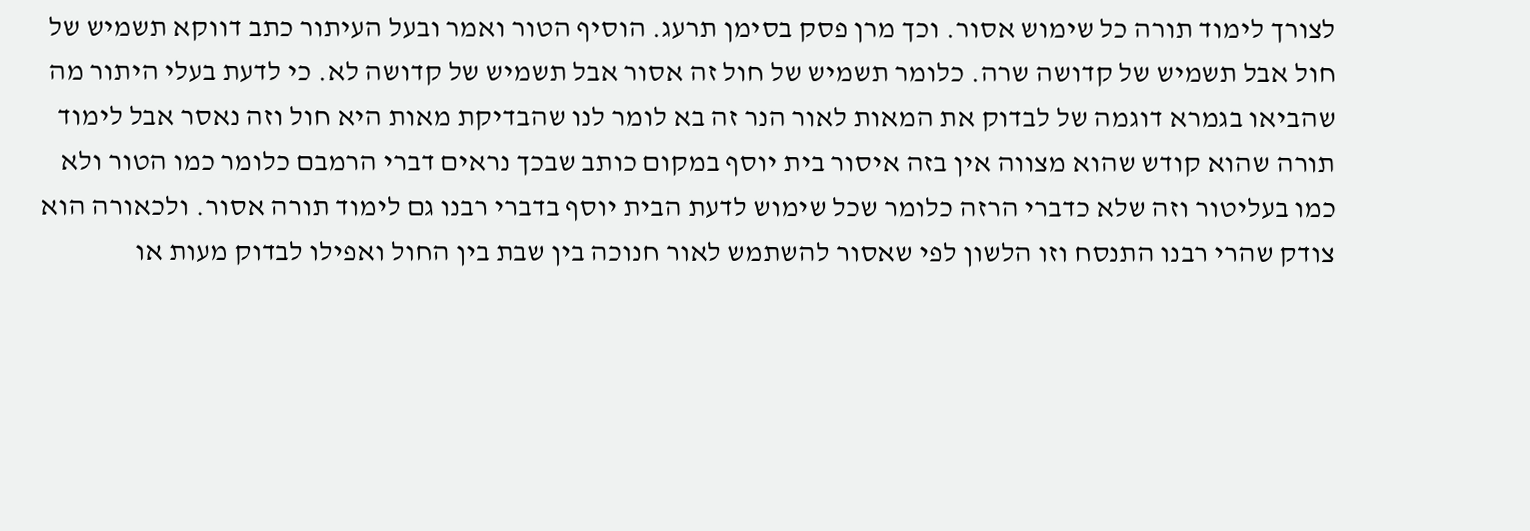לצורך לימוד תורה כל שימוש אסור. וכך מרן פסק בסימן תרעג. הוסיף הטור ואמר ובעל העיתור כתב דווקא תשמיש של חול אבל תשמיש של קדושה שרה. כלומר תשמיש של חול זה אסור אבל תשמיש של קדושה לא. כי לדעת בעלי היתור מה שהביאו בגמרא דוגמה של לבדוק את המאות לאור הנר זה בא לומר לנו שהבדיקת מאות היא חול וזה נאסר אבל לימוד תורה שהוא קודש שהוא מצווה אין בזה איסור בית יוסף במקום כותב שבכך נראים דברי הרמבם כלומר כמו הטור ולא כמו בעליטור וזה שלא כדברי הרזה כלומר שכל שימוש לדעת הבית יוסף בדברי רבנו גם לימוד תורה אסור. ולכאורה הוא צודק שהרי רבנו התנסח וזו הלשון לפי שאסור להשתמש לאור חנוכה בין שבת בין החול ואפילו לבדוק מעות או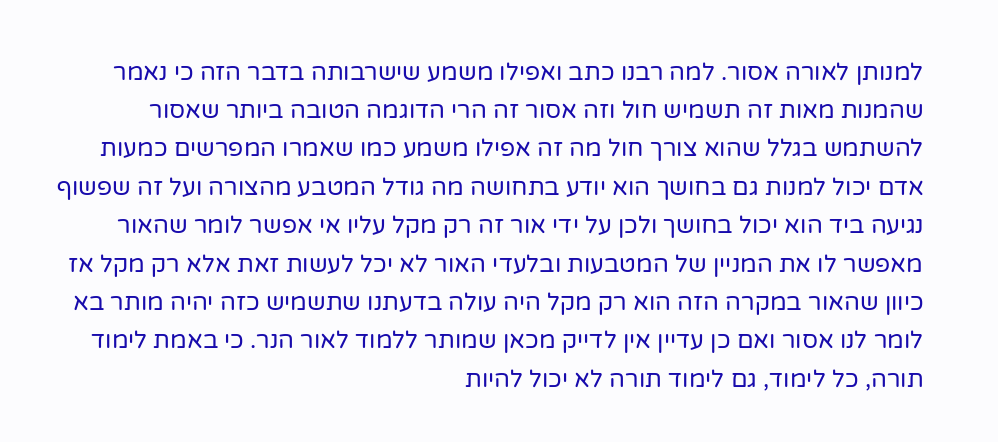למנותן לאורה אסור. למה רבנו כתב ואפילו משמע שישרבותה בדבר הזה כי נאמר שהמנות מאות זה תשמיש חול וזה אסור זה הרי הדוגמה הטובה ביותר שאסור להשתמש בגלל שהוא צורך חול מה זה אפילו משמע כמו שאמרו המפרשים כמעות אדם יכול למנות גם בחושך הוא יודע בתחושה מה גודל המטבע מהצורה ועל זה שפשוף נגיעה ביד הוא יכול בחושך ולכן על ידי אור זה רק מקל עליו אי אפשר לומר שהאור מאפשר לו את המניין של המטבעות ובלעדי האור לא יכל לעשות זאת אלא רק מקל אז כיוון שהאור במקרה הזה הוא רק מקל היה עולה בדעתנו שתשמיש כזה יהיה מותר בא לומר לנו אסור ואם כן עדיין אין לדייק מכאן שמותר ללמוד לאור הנר. כי באמת לימוד תורה, כל לימוד, גם לימוד תורה לא יכול להיות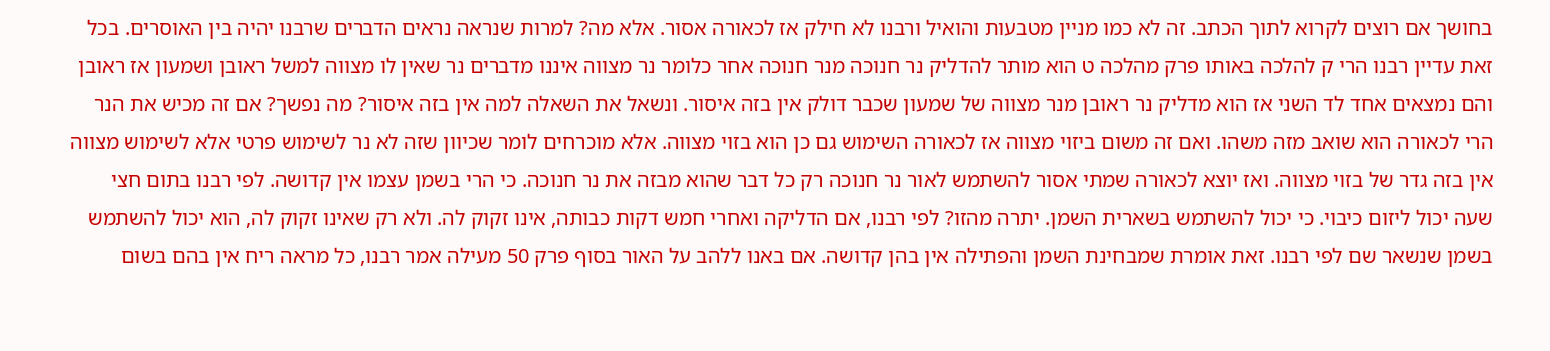בחושך אם רוצים לקרוא לתוך הכתב. זה לא כמו מניין מטבעות והואיל ורבנו לא חילק אז לכאורה אסור. אלא מה? למרות שנראה נראים הדברים שרבנו יהיה בין האוסרים. בכל זאת עדיין רבנו הרי ק להלכה באותו פרק מהלכה ט הוא מותר להדליק נר חנוכה מנר חנוכה אחר כלומר נר מצווה איננו מדברים נר שאין לו מצווה למשל ראובן ושמעון אז ראובן והם נמצאים אחד לד השני אז הוא מדליק נר ראובן מנר מצווה של שמעון שכבר דולק אין בזה איסור. ונשאל את השאלה למה אין בזה איסור? מה נפשך? אם זה מכיש את הנר הרי לכאורה הוא שואב מזה משהו. ואם זה משום ביזוי מצווה אז לכאורה השימוש גם כן הוא בזוי מצווה. אלא מוכרחים לומר שכיוון שזה לא נר לשימוש פרטי אלא לשימוש מצווה אין בזה גדר של בזוי מצווה. ואז יוצא לכאורה שמתי אסור להשתמש לאור נר חנוכה רק כל דבר שהוא מבזה את נר חנוכה. כי הרי בשמן עצמו אין קדושה. לפי רבנו בתום חצי שעה יכול ליזום כיבוי. כי יכול להשתמש בשארית השמן. יתרה מהזו? לפי רבנו, אם הדליקה ואחרי חמש דקות כבותה, אינו זקוק לה. ולא רק שאינו זקוק לה, הוא יכול להשתמש בשמן שנשאר שם לפי רבנו. זאת אומרת שמבחינת השמן והפתילה אין בהן קדושה. אם באנו ללהב על האור בסוף פרק 50 מעילה אמר רבנו, כל מראה ריח אין בהם בשום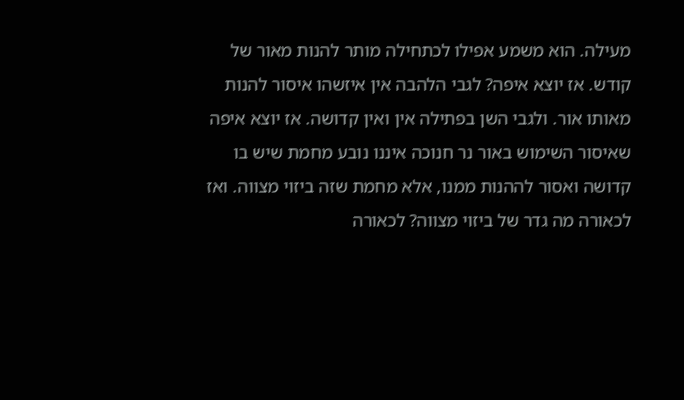מעילה. הוא משמע אפילו לכתחילה מותר להנות מאור של קודש. אז יוצא איפה? לגבי הלהבה אין איזשהו איסור להנות מאותו אור. ולגבי השן בפתילה אין ואין קדושה. אז יוצא איפה שאיסור השימוש באור נר חנוכה איננו נובע מחמת שיש בו קדושה ואסור לההנות ממנו, אלא מחמת שזה ביזוי מצווה. ואז לכאורה מה גדר של ביזוי מצווה? לכאורה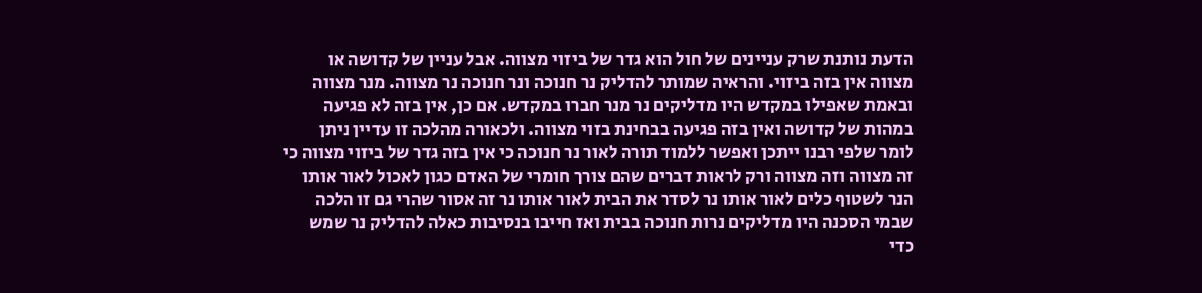הדעת נותנת שרק עניינים של חול הוא גדר של ביזוי מצווה. אבל עניין של קדושה או מצווה אין בזה ביזוי. והראיה שמותר להדליק נר חנוכה ונר חנוכה נר מצווה. מנר מצווה ובאמת שאפילו במקדש היו מדליקים נר מנר חברו במקדש. אם כן, אין בזה לא פגיעה במהות של קדושה ואין בזה פגיעה בבחינת בזוי מצווה. ולכאורה מהלכה זו עדיין ניתן לומר שלפי רבנו ייתכן ואפשר ללמוד תורה לאור נר חנוכה כי אין בזה גדר של ביזוי מצווה כי זה מצווה וזה מצווה ורק לראות דברים שהם צורך חומרי של האדם כגון לאכול לאור אותו הנר לשטוף כלים לאור אותו נר לסדר את הבית לאור אותו נר זה אסור שהרי גם זו הלכה שבמי הסכנה היו מדליקים נרות חנוכה בבית ואז חייבו בנסיבות כאלה להדליק נר שמש כדי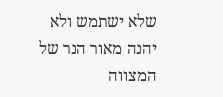שלא ישתמש ולא יהנה מאור הנר של המצווה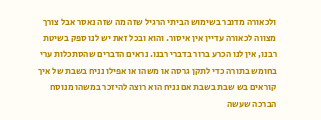ולכאורה מדובר בשימוש הביתי הרגיל שזה מה שזה נאסר אבל צורך מצווה לכאורה עדיין אין איסור. והוא ובכל זאת יש לנו ספק בשיטת רבנו, אין לנו הכרע ברור בדברי רבנו. נראים הדברים שהסתכלות ערי בחומש בתורה כדי לתקן גרסה או משהו או אפילו נניח בשבת של איך קוראים בש שבת בשבת אם נניח הוא רוצה להיזכר במשהו מנוסח הברכה שעשה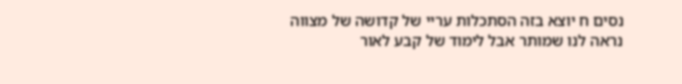נסים ח יוצא בזה הסתכלות עריי של קדושה של מצווה נראה לנו שמותר אבל לימוד של קבע לאור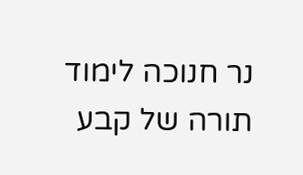נר חנוכה לימוד תורה של קבע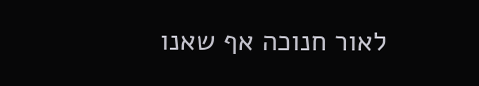לאור חנוכה אף שאנו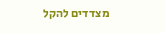מצדדים להקל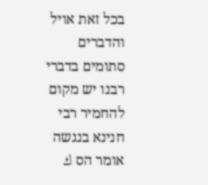בכל זאת אויל והדברים סתומים בדברי רבנו יש מקום להחמיר רבי חנינא בנגשה אומר הס ك